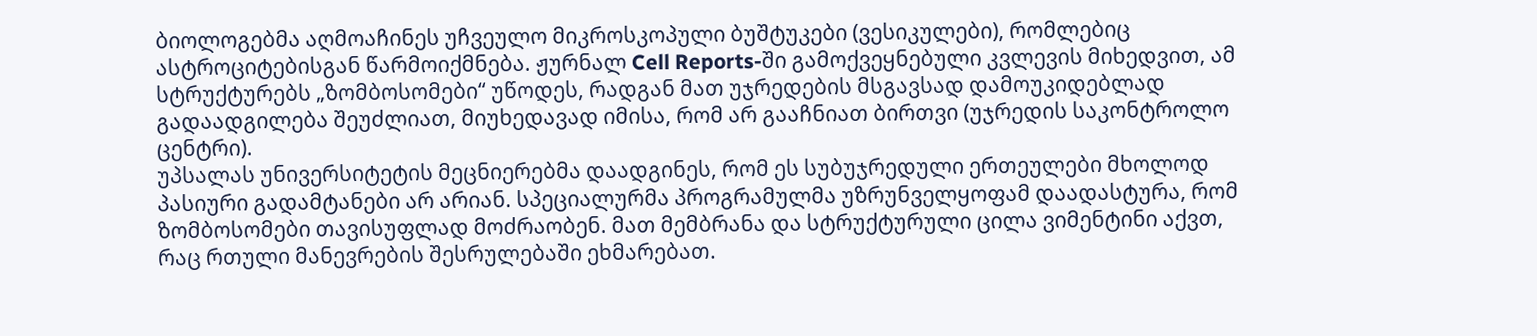ბიოლოგებმა აღმოაჩინეს უჩვეულო მიკროსკოპული ბუშტუკები (ვესიკულები), რომლებიც ასტროციტებისგან წარმოიქმნება. ჟურნალ Cell Reports-ში გამოქვეყნებული კვლევის მიხედვით, ამ სტრუქტურებს „ზომბოსომები“ უწოდეს, რადგან მათ უჯრედების მსგავსად დამოუკიდებლად გადაადგილება შეუძლიათ, მიუხედავად იმისა, რომ არ გააჩნიათ ბირთვი (უჯრედის საკონტროლო ცენტრი).
უპსალას უნივერსიტეტის მეცნიერებმა დაადგინეს, რომ ეს სუბუჯრედული ერთეულები მხოლოდ პასიური გადამტანები არ არიან. სპეციალურმა პროგრამულმა უზრუნველყოფამ დაადასტურა, რომ ზომბოსომები თავისუფლად მოძრაობენ. მათ მემბრანა და სტრუქტურული ცილა ვიმენტინი აქვთ, რაც რთული მანევრების შესრულებაში ეხმარებათ.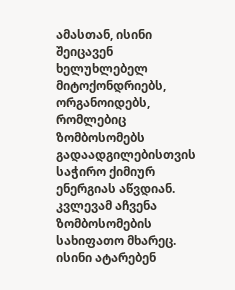ამასთან, ისინი შეიცავენ ხელუხლებელ მიტოქონდრიებს, ორგანოიდებს, რომლებიც ზომბოსომებს გადაადგილებისთვის საჭირო ქიმიურ ენერგიას აწვდიან.
კვლევამ აჩვენა ზომბოსომების სახიფათო მხარეც. ისინი ატარებენ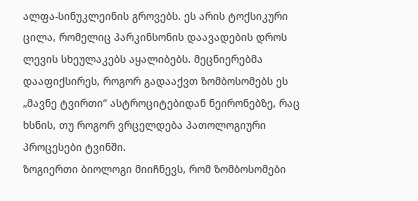ალფა-სინუკლეინის გროვებს. ეს არის ტოქსიკური ცილა, რომელიც პარკინსონის დაავადების დროს ლევის სხეულაკებს აყალიბებს. მეცნიერებმა დააფიქსირეს, როგორ გადააქვთ ზომბოსომებს ეს „მავნე ტვირთი“ ასტროციტებიდან ნეირონებზე, რაც ხსნის, თუ როგორ ვრცელდება პათოლოგიური პროცესები ტვინში.
ზოგიერთი ბიოლოგი მიიჩნევს, რომ ზომბოსომები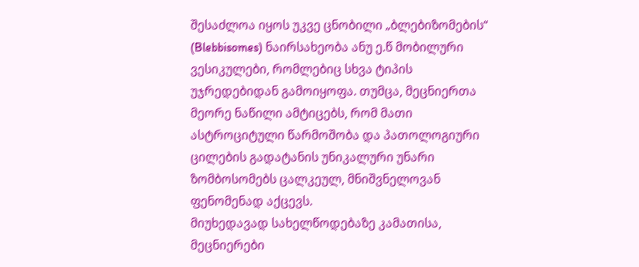შესაძლოა იყოს უკვე ცნობილი „ბლებიზომების“ (Blebbisomes) ნაირსახეობა ანუ ე.წ მობილური ვესიკულები, რომლებიც სხვა ტიპის უჯრედებიდან გამოიყოფა. თუმცა, მეცნიერთა მეორე ნაწილი ამტიცებს, რომ მათი ასტროციტული წარმოშობა და პათოლოგიური ცილების გადატანის უნიკალური უნარი ზომბოსომებს ცალკეულ, მნიშვნელოვან ფენომენად აქცევს.
მიუხედავად სახელწოდებაზე კამათისა, მეცნიერები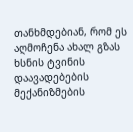თანხმდებიან, რომ ეს აღმოჩენა ახალ გზას ხსნის ტვინის დაავადებების მექანიზმების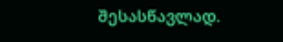შესასწავლად.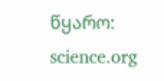წყარო: science.org